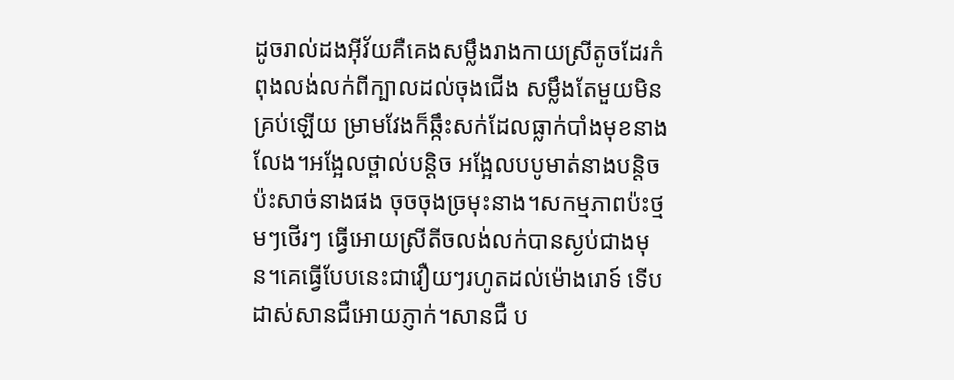ដូចរាល់ដងអុីវ័យគឺគេងសម្លឹងរាងកាយស្រីតូចដែរកំពុងលង់លក់ពីក្បាលដល់ចុងជើង សម្លឹងតែមួយមិនគ្រប់ឡើយ ម្រាមវែងក៏ឆ្កឹះសក់ដែលធ្លាក់បាំងមុខនាងលែង។អង្អែលថ្ពាល់បន្តិច អង្អែលបបូមាត់នាងបន្តិច ប៉ះសាច់នាងផង ចុចចុងច្រមុះនាង។សកម្មភាពប៉ះថ្មមៗថើរៗ ធ្វើអោយស្រីតីចលង់លក់បានស្ងប់ជាងមុន។គេធ្វើបែបនេះជាវឿយៗរហូតដល់ម៉ោងរោទ៍ ទើបដាស់សានជឺអោយភ្ញាក់។សានជឺ ប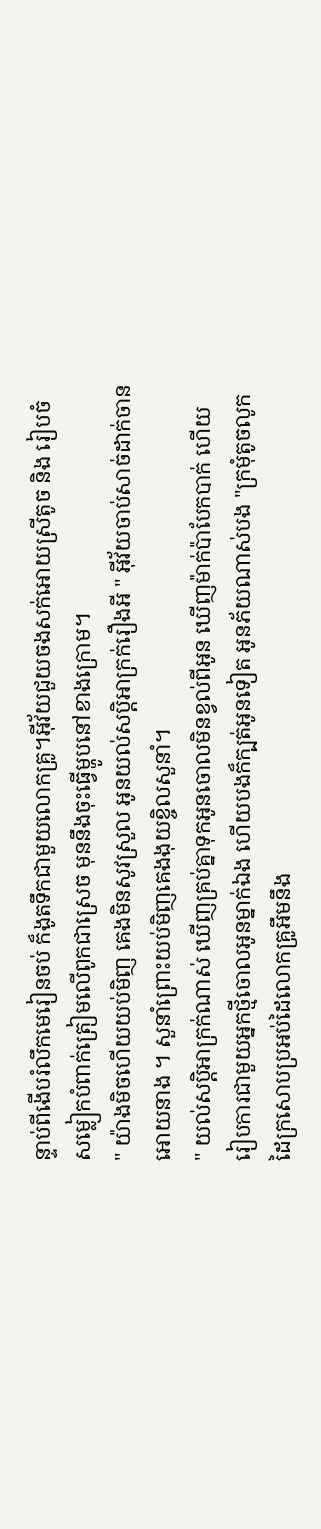ន្ទាប់ពីងើបរំលឹកមេរៀនចប់ ក៏ងូតទឹកជាមួយលោកគ្រូ។អុីវ័យជួយចងសក់អោយស្រីតូច និង រៀបចំសម្លៀកបំពាក់ត្រៀមលើពូកជាស្រេច មុននឹងចុះធ្វើម្ហូបនៅខាងក្រោម។
" យ៉ាងមិចហើយយប់មិញ គេងមិនសូវស្រួល អូនយល់សប្តិអាក្រក់រឿងអី " អុីវ័យចាប់សាច់ដាក់ចានអោយនាង ។ សួនាំព្រោះយប់មិញគេងងុយខ្ចិលសួនាំ។
" យល់សប្តិអាក្រក់ណាស់ ឃើញគ្រប់គ្នាទុកអូនចោលមិនខ្វល់ពីអូន ឃើញម៉ាក់ប៉ាបែកបាក់ ហើយរៀបការជាមួយអ្នកថ្មីចោលអូនម្នាក់ឯង ហើយបងក៏ក្បត់អូនទៀត អូនភ័យណាស់បង "ក្រមុំតូចលូកដៃក្រសោបប្រអប់ដៃលោកគ្រូអឹមនឹង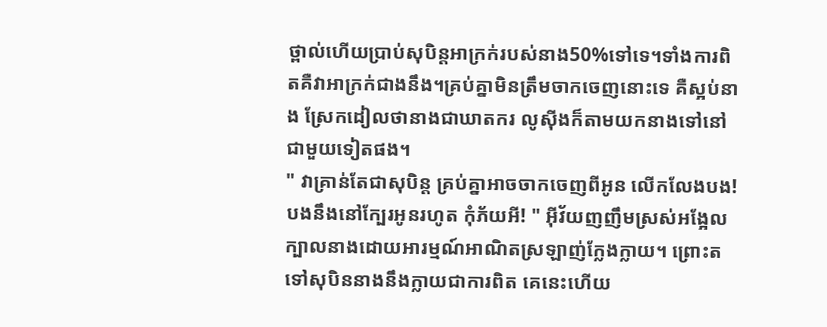ថ្ពាល់ហើយប្រាប់សុបិន្តអាក្រក់របស់នាង50%ទៅទេ។ទាំងការពិតគឺវាអាក្រក់ជាងនឹង។គ្រប់គ្នាមិនត្រឹមចាកចេញនោះទេ គឺស្អប់នាង ស្រែកដៀលថានាងជាឃាតករ លូសុីងក៏តាមយកនាងទៅនៅជាមួយទៀតផង។
" វាគ្រាន់តែជាសុបិន្ត គ្រប់គ្នាអាចចាកចេញពីអូន លើកលែងបង! បងនឹងនៅក្បែរអូនរហូត កុំភ័យអី! " អុីវ័យញញឹមស្រស់អង្អែលក្បាលនាងដោយអារម្មណ៍អាណិតស្រឡាញ់ក្លែងក្លាយ។ ព្រោះតទៅសុបិននាងនឹងក្លាយជាការពិត គេនេះហើយ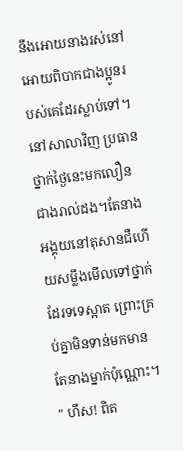នឹងអោយនាងរស់នៅអោយពិបាកជាងប្អូនរបស់គេដែរស្លាប់ទៅ។
នៅសាលាវិញ ប្រធានថ្នាក់ថ្ងៃនេះមកលឿនជាងរាល់ដង។តែនាងអង្គុយនៅតុសានជឺហើយសម្លឹងមើលទៅថ្នាក់ដែរទទេស្អាត ព្រោះគ្រប់គ្នាមិនទាន់មកមានតែនាងម្នាក់ប៉ុណ្ណោះ។
" ហឹស! ពិត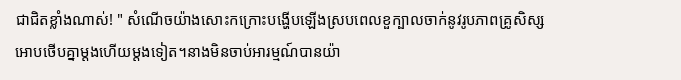ជាជិតខ្លាំងណាស់! " សំណើចយ៉ាងសោះកក្រោះបង្ហើបឡើងស្របពេលខួក្បាលចាក់នូវរូបភាពគ្រូសិស្សអោបថើបគ្នាម្តងហើយម្តងទៀត។នាងមិនចាប់អារម្មណ៍បានយ៉ា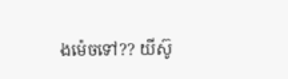ងម៉េចទៅ?? យីស៊ូ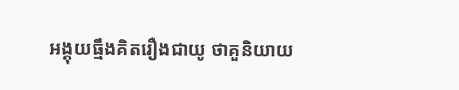អង្គុយធ្មឹងគិតរឿងជាយូ ថាគួនិយាយ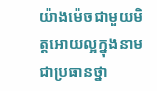យ៉ាងម៉េចជាមួយមិត្តអោយល្អក្នុងនាមជាប្រធានថ្នា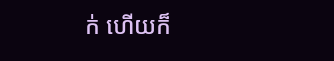ក់ ហើយក៏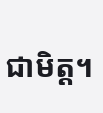ជាមិត្ត។